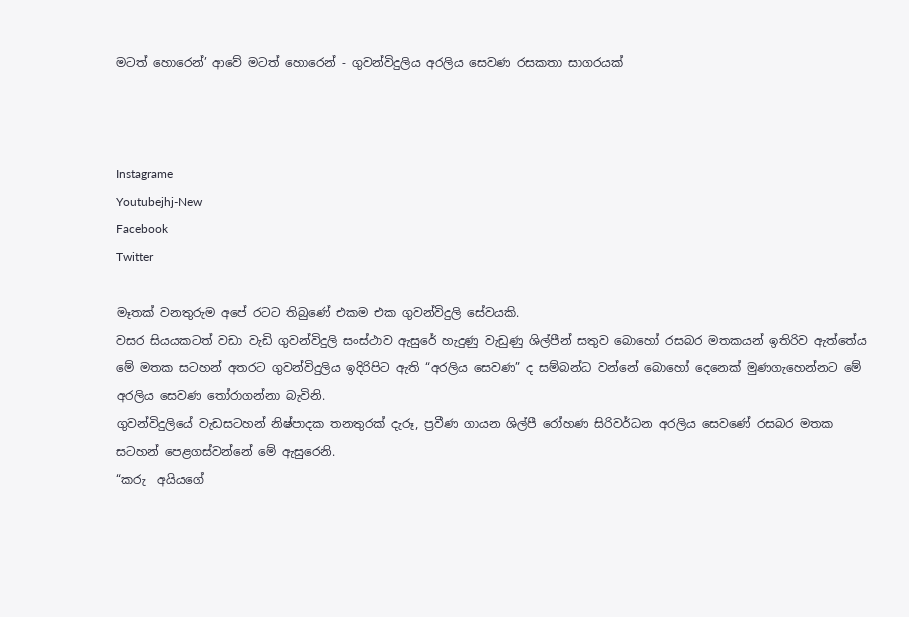මටත් හොරෙන්’ ආවේ මටත් හොරෙන් - ගුවන්විදුලිය අරලිය සෙවණ රසකතා සාගරයක්



Instagrame
Youtubejhj-New
Facebook
Twitter

මෑතක් වනතුරුම අපේ රටට තිබුණේ එකම එක ගුවන්විදුලි සේවයකි.
වසර සියයකටත් වඩා වැඩි ගුවන්විදුලි සංස්ථාව ඇසුරේ හැදුණු වැඩුණු ශිල්පීන් සතුව බොහෝ රසබර මතකයන් ඉතිරිව ඇත්තේය මේ මතක සටහන් අතරට ගුවන්විදුලිය ඉදිරිපිට ඇති “අරලිය සෙවණ” ද සම්බන්ධ වන්නේ බොහෝ දෙනෙක් මුණගැහෙන්නට මේ අරලිය සෙවණ තෝරාගන්නා බැවිනි.
ගුවන්විදුලියේ වැඩසටහන් නිෂ්පාදක තනතුරක් දැරූ, ප්‍රවීණ ගායන ශිල්පී රෝහණ සිරිවර්ධන අරලිය සෙවණේ රසබර මතක සටහන් පෙළගස්වන්නේ මේ ඇසුරෙනි.
“කරු  අයියගේ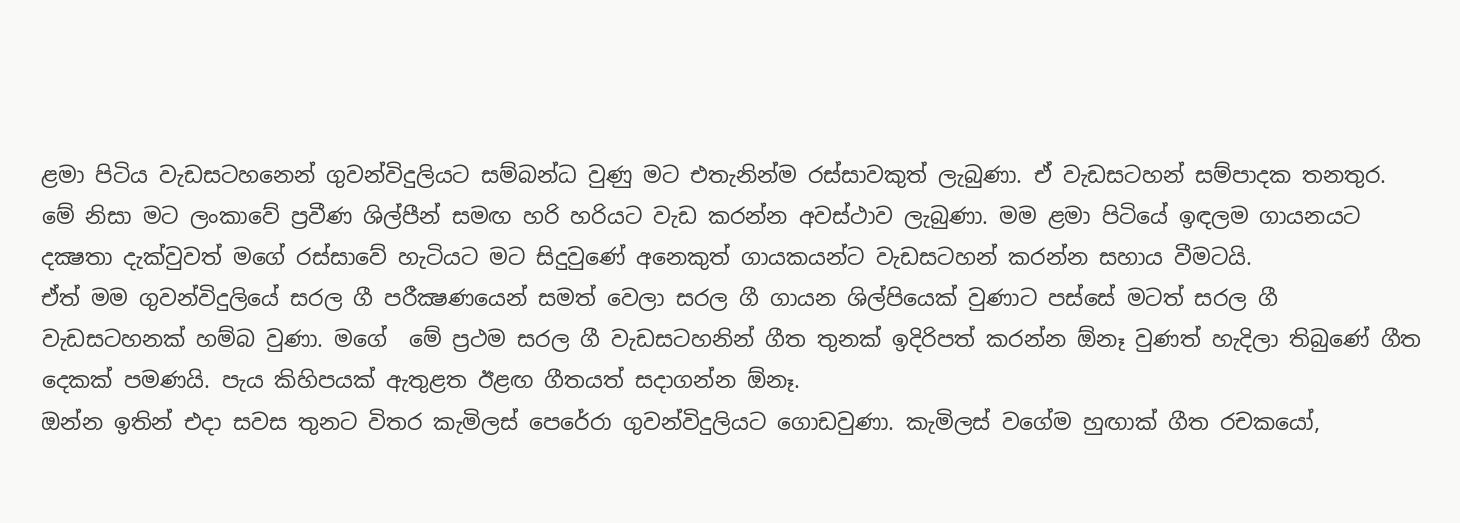ළමා පිටිය වැඩසටහනෙන් ගුවන්විදුලියට සම්බන්ධ වුණු මට එතැනින්ම රස්සාවකුත් ලැබුණා. ඒ වැඩසටහන් සම්පාදක තනතුර. මේ නිසා මට ලංකාවේ ප්‍රවීණ ශිල්පීන් සමඟ හරි හරියට වැඩ කරන්න අවස්ථාව ලැබුණා. මම ළමා පිටියේ ඉඳලම ගායනයට දක්‍ෂතා දැක්වුවත් මගේ රස්සාවේ හැටියට මට සිදුවුණේ අනෙකුත් ගායකයන්ට වැඩසටහන් කරන්න සහාය වීමටයි.
ඒත් මම ගුවන්විදුලියේ සරල ගී පරීක්‍ෂණයෙන් සමත් වෙලා සරල ගී ගායන ශිල්පියෙක් වුණාට පස්සේ මටත් සරල ගී වැඩසටහනක් හම්බ වුණා. මගේ  මේ ප්‍රථම සරල ගී වැඩසටහනින් ගීත තුනක් ඉදිරිපත් කරන්න ඕනෑ වුණත් හැදිලා තිබුණේ ගීත දෙකක් පමණයි. පැය කිහිපයක් ඇතුළත ඊළඟ ගීතයත් සදාගන්න ඕනෑ.
ඔන්න ඉතින් එදා සවස තුනට විතර කැමිලස් පෙරේරා ගුවන්විදුලියට ගොඩවුණා. කැමිලස් වගේම හුඟාක් ගීත රචකයෝ,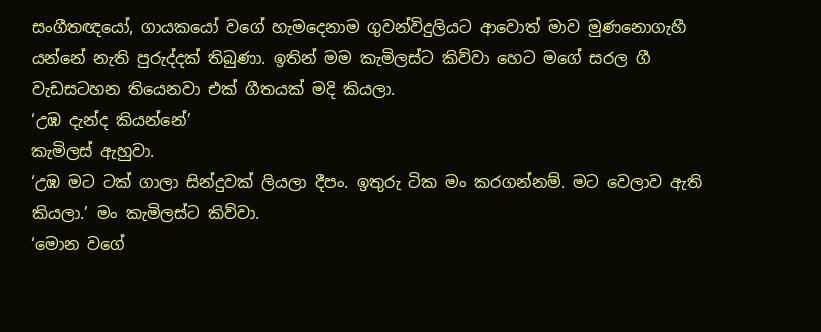සංගීතඥයෝ, ගායකයෝ වගේ හැමදෙනාම ගුවන්විදුලියට ආවොත් මාව මුණනොගැහී යන්නේ නැති පුරුද්දක් තිබුණා. ඉතින් මම කැමිලස්ට කිව්වා හෙට මගේ සරල ගී වැඩසටහන තියෙනවා එක් ගීතයක් මදි කියලා.
‘උඹ දැන්ද කියන්නේ’
කැමිලස් ඇහුවා.
‘උඹ මට ටක් ගාලා සින්දුවක් ලියලා දීපං. ඉතුරු ටික මං කරගන්නම්. මට වෙලාව ඇති කියලා.’ මං කැමිලස්ට කිව්වා.
‘මොන වගේ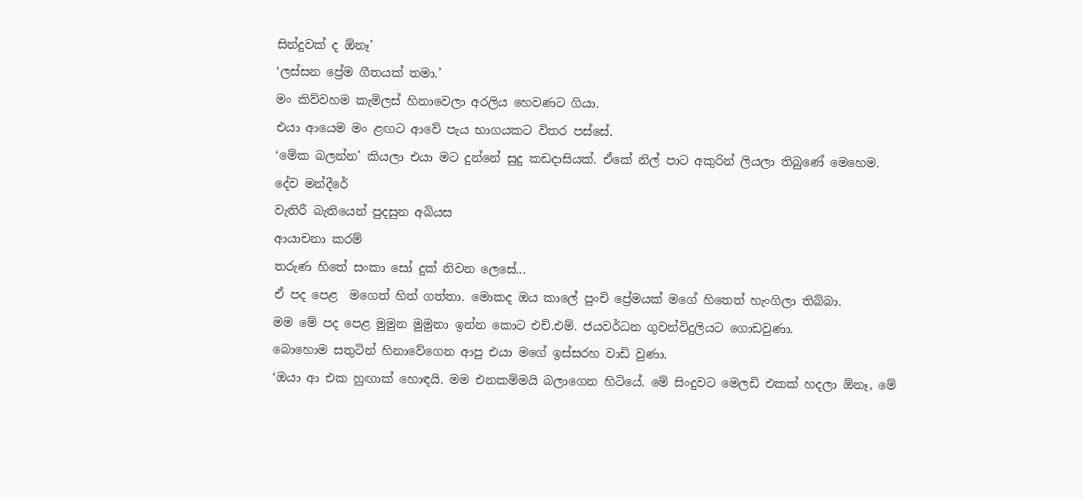සින්දුවක් ද ඕනෑ’
‘ලස්සන ප්‍රේම ගීතයක් තමා.’
මං කිව්වහම කැමිලස් හිනාවෙලා අරලිය හෙවණට ගියා.
එයා ආයෙම මං ළඟට ආවේ පැය භාගයකට විතර පස්සේ.
‘මේක බලන්න’ කියලා එයා මට දුන්නේ සුදු කඩදාසියක්. ඒකේ නිල් පාට අකුරින් ලියලා තිබුණේ මෙහෙම.
දේව මන්දීරේ
වැතිරී බැතියෙන් පුදසුන අබියස
ආයාචනා කරම්
තරුණ හිතේ සංකා සෝ දුක් නිවන ලෙසේ...
ඒ පද පෙළ  මගෙත් හිත් ගත්තා. මොකද ඔය කාලේ පුංචි ප්‍රේමයක් මගේ හිතෙත් හැංගිලා තිබ්බා.
මම මේ පද පෙළ මුමුන මුමුනා ඉන්න කොට එච්.එම්. ජයවර්ධන ගුවන්විදුලියට ගොඩවුණා.
බොහොම සතුටින් හිනාවේගෙන ආපු එයා මගේ ඉස්සරහ වාඩි වුණා.
‘ඔයා ආ එක හුඟාක් හොඳයි. මම එනකම්මයි බලාගෙන හිටියේ. මේ සිංදුවට මෙලඩි එකක් හදලා ඕනෑ, මේ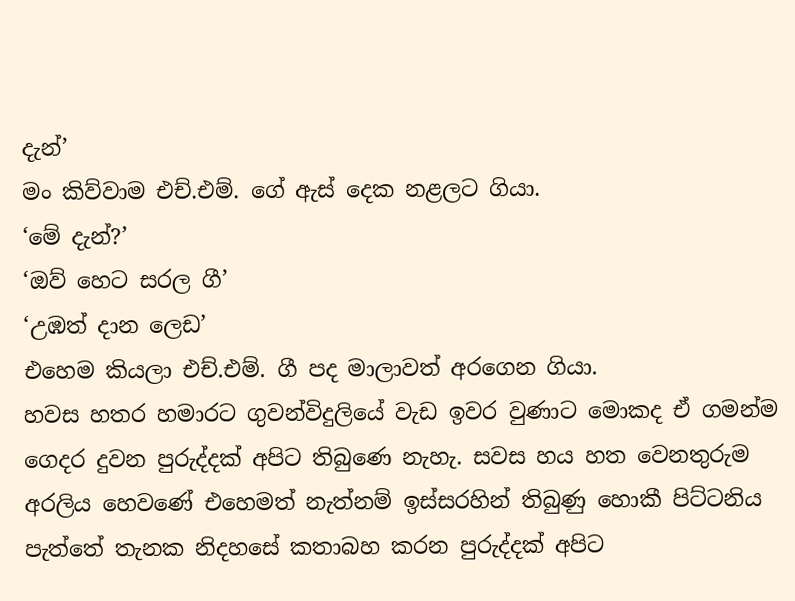දැන්’
මං කිව්වාම එච්.එම්. ගේ ඇස් දෙක නළලට ගියා.
‘මේ දැන්?’
‘ඔව් හෙට සරල ගී’
‘උඹත් දාන ලෙඩ’
එහෙම කියලා එච්.එම්. ගී පද මාලාවත් අරගෙන ගියා.
හවස හතර හමාරට ගුවන්විදුලියේ වැඩ ඉවර වුණාට මොකද ඒ ගමන්ම ගෙදර දුවන පුරුද්දක් අපිට තිබුණෙ නැහැ. සවස හය හත වෙනතුරුම අරලිය හෙවණේ එහෙමත් නැත්නම් ඉස්සරහින් තිබුණු හොකී පිට්ටනිය පැත්තේ තැනක නිදහසේ කතාබහ කරන පුරුද්දක් අපිට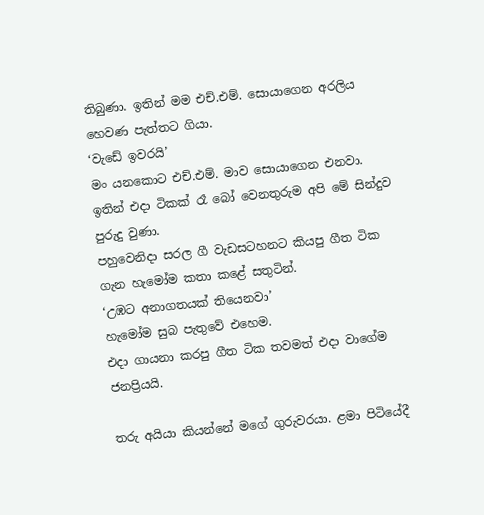තිබුණා. ඉතින් මම එච්.එම්. සොයාගෙන අරලිය හෙවණ පැත්තට ගියා.
‘වැඩේ ඉවරයි’
මං යනකොට එච්.එම්. මාව සොයාගෙන එනවා.
ඉතින් එදා ටිකක් රෑ බෝ වෙනතුරුම අපි මේ සින්දුව පුරුදු වුණා.
පහුවෙනිදා සරල ගී වැඩසටහනට කියපු ගීත ටික ගැන හැමෝම කතා කළේ සතුටින්.
‘උඹට අනාගතයක් තියෙනවා’
හැමෝම සුබ පැතුවේ එහෙම.
එදා ගායනා කරපු ගීත ටික තවමත් එදා වාගේම ජනප්‍රියයි.

තරු අයියා කියන්නේ මගේ ගුරුවරයා. ළමා පිටියේදී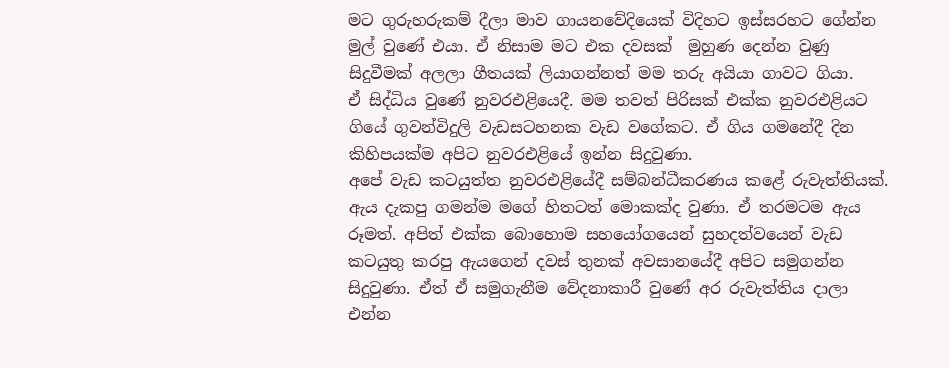මට ගුරුහරුකම් දීලා මාව ගායනවේදියෙක් විදිහට ඉස්සරහට ගේන්න මුල් වුණේ එයා. ඒ නිසාම මට එක දවසක්  මුහුණ දෙන්න වුණු සිදුවීමක් අලලා ගීතයක් ලියාගන්නත් මම තරු අයියා ගාවට ගියා.
ඒ සිද්ධිය වුණේ නුවරඑළියෙදී. මම තවත් පිරිසක් එක්ක නුවරඑළියට ගියේ ගුවන්විදුලි වැඩසටහනක වැඩ වගේකට. ඒ ගිය ගමනේදී දින කිහිපයක්ම අපිට නුවරඑළියේ ඉන්න සිදුවුණා.
අපේ වැඩ කටයුත්ත නුවරඑළියේදී සම්බන්ධීකරණය කළේ රුවැත්තියක්. ඇය දැකපු ගමන්ම මගේ හිතටත් මොකක්ද වුණා. ඒ තරමටම ඇය රූමත්. අපිත් එක්ක බොහොම සහයෝගයෙන් සුහදත්වයෙන් වැඩ කටයුතු කරපු ඇයගෙන් දවස් තුනක් අවසානයේදී අපිට සමුගන්න සිදුවුණා. ඒත් ඒ සමුගැනීම වේදනාකාරී වුණේ අර රුවැත්තිය දාලා එන්න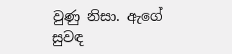වුණු නිසා. ඇගේ සුවඳ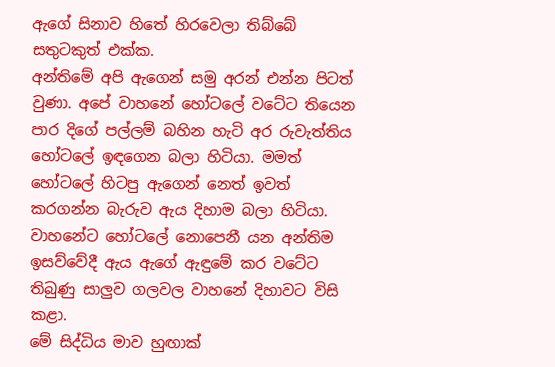ඇගේ සිනාව හිතේ හිරවෙලා තිබ්බේ සතුටකුත් එක්ක.
අන්තිමේ අපි ඇගෙන් සමු අරන් එන්න පිටත් වුණා. අපේ වාහනේ හෝටලේ වටේට තියෙන පාර දිගේ පල්ලම් බහින හැටි අර රුවැත්තිය හෝටලේ ඉඳගෙන බලා හිටියා. මමත් හෝටලේ හිටපු ඇගෙන් නෙත් ඉවත් කරගන්න බැරුව ඇය දිහාම බලා හිටියා.
වාහනේට හෝටලේ නොපෙනී යන අන්තිම ඉසව්වේදී ඇය ඇගේ ඇඳුමේ කර වටේට තිබුණු සාලුව ගලවල වාහනේ දිහාවට විසි කළා.
මේ සිද්ධිය මාව හුඟාක්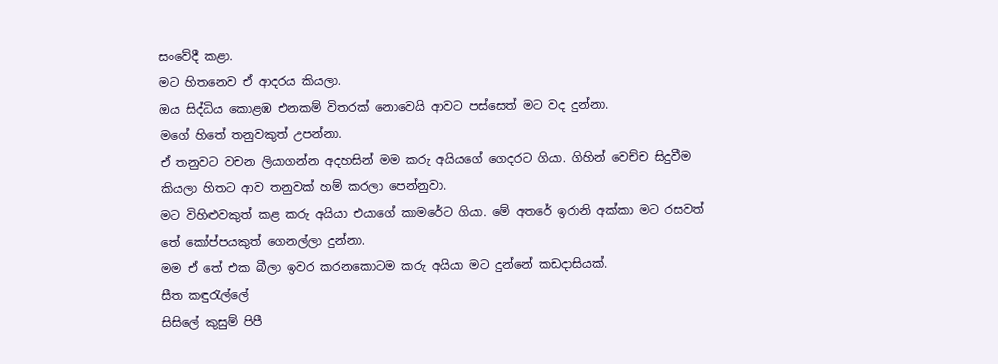සංවේදී කළා.
මට හිතනෙව ඒ ආදරය කියලා.
ඔය සිද්ධිය කොළඹ එනකම් විතරක් නොවෙයි ආවට පස්සෙත් මට වද දුන්නා.
මගේ හිතේ තනුවකුත් උපන්නා.
ඒ තනුවට වචන ලියාගන්න අදහසින් මම කරු අයියගේ ගෙදරට ගියා. ගිහින් වෙච්ච සිදුවීම කියලා හිතට ආව තනුවක් හම් කරලා පෙන්නුවා.
මට විහිළුවකුත් කළ කරු අයියා එයාගේ කාමරේට ගියා. මේ අතරේ ඉරානි අක්කා මට රසවත් තේ කෝප්පයකුත් ගෙනල්ලා දුන්නා.
මම ඒ තේ එක බීලා ඉවර කරනකොටම කරු අයියා මට දුන්නේ කඩදාසියක්.
සීත කඳුරැල්ලේ
සිසිලේ කුසුම් පිපී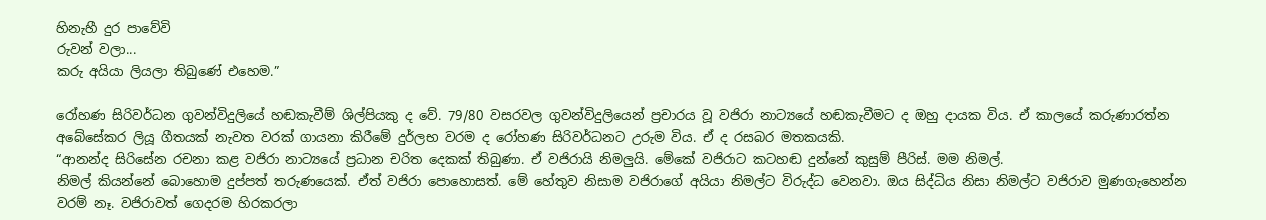හිනැහී දුර පාවේවි
රුවන් වලා...
කරු අයියා ලියලා තිබුණේ එහෙම.”

රෝහණ සිරිවර්ධන ගුවන්විදුලියේ හඬකැවීම් ශිල්පියකු ද වේ. 79/80 වසරවල ගුවන්විදුලියෙන් ප්‍රචාරය වූ වජිරා නාට්‍යයේ හඬකැවීමට ද ඔහු දායක විය. ඒ කාලයේ කරුණාරත්න අබේසේකර ලියූ ගීතයක් නැවත වරක් ගායනා කිරීමේ දුර්ලභ වරම ද රෝහණ සිරිවර්ධනට උරුම විය. ඒ ද රසබර මතකයකි.
“ආනන්ද සිරිසේන රචනා කළ වජිරා නාට්‍යයේ ප්‍රධාන චරිත දෙකක් තිබුණා. ඒ වජිරායි නිමලුයි. මේකේ වජිරාට කටහඬ දුන්නේ කුසුම් පීරිස්. මම නිමල්.
නිමල් කියන්නේ බොහොම දුප්පත් තරුණයෙක්. ඒත් වජිරා පොහොසත්. මේ හේතුව නිසාම වජිරාගේ අයියා නිමල්ට විරුද්ධ වෙනවා. ඔය සිද්ධිය නිසා නිමල්ට වජිරාව මුණගැහෙන්න වරම් නෑ. වජිරාවත් ගෙදරම හිරකරලා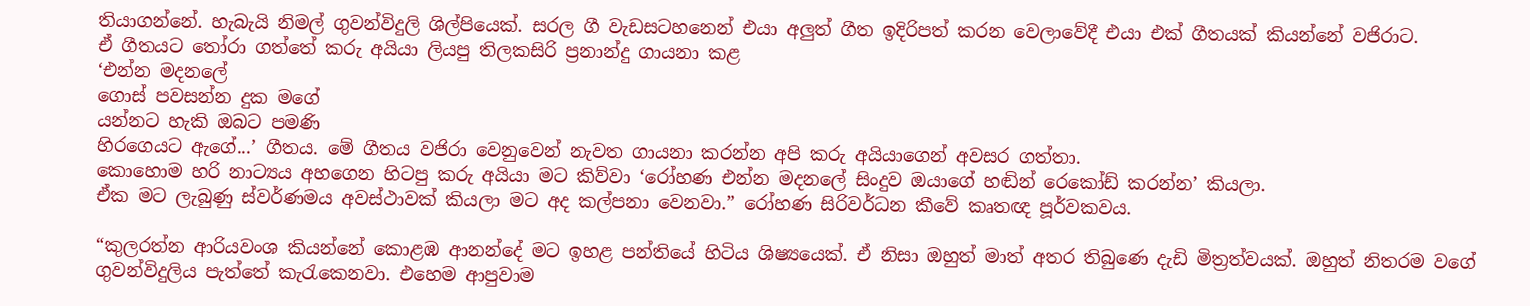තියාගන්නේ. හැබැයි නිමල් ගුවන්විදුලි ශිල්පියෙක්. සරල ගී වැඩසටහනෙන් එයා අලුත් ගීත ඉදිරිපත් කරන වෙලාවේදී එයා එක් ගීතයක් කියන්නේ වජිරාට.
ඒ ගීතයට තෝරා ගත්තේ කරු අයියා ලියපු තිලකසිරි ප්‍රනාන්දු ගායනා කළ
‘එන්න මදනලේ
ගොස් පවසන්න දුක මගේ
යන්නට හැකි ඔබට පමණි
හිරගෙයට ඇගේ...’ ගීතය. මේ ගීතය වජිරා වෙනුවෙන් නැවත ගායනා කරන්න අපි කරු අයියාගෙන් අවසර ගත්තා.
කොහොම හරි නාට්‍යය අහගෙන හිටපු කරු අයියා මට කිව්වා ‘රෝහණ එන්න මදනලේ සිංදුව ඔයාගේ හඬින් රෙකෝඩ් කරන්න’ කියලා.
ඒක මට ලැබුණු ස්වර්ණමය අවස්ථාවක් කියලා මට අද කල්පනා වෙනවා.” රෝහණ සිරිවර්ධන කීවේ කෘතඥ පූර්වකවය.

“කුලරත්න ආරියවංශ කියන්නේ කොළඹ ආනන්දේ මට ඉහළ පන්තියේ හිටිය ශිෂ්‍යයෙක්. ඒ නිසා ඔහුත් මාත් අතර තිබුණෙ දැඩි මිත්‍රත්වයක්. ඔහුත් නිතරම වගේ ගුවන්විදුලිය පැත්තේ කැරැකෙනවා. එහෙම ආපුවාම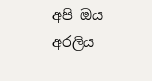අපි ඔය අරලිය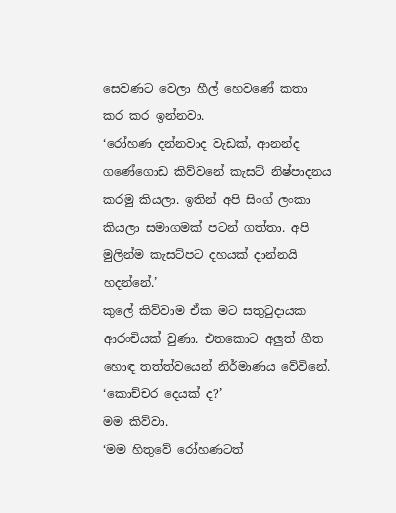සෙවණට වෙලා හීල් හෙවණේ කතා කර කර ඉන්නවා.
‘රෝහණ දන්නවාද වැඩක්, ආනන්ද ගණේගොඩ කිව්වනේ කැසට් නිෂ්පාදනය කරමු කියලා. ඉතින් අපි සිංග් ලංකා කියලා සමාගමක් පටන් ගත්තා. අපි මුලින්ම කැසට්පට දහයක් දාන්නයි හදන්නේ.’
කුලේ කිව්වාම ඒක මට සතුටුදායක ආරංචියක් වුණා. එතකොට අලුත් ගීත හොඳ තත්ත්වයෙන් නිර්මාණය වේවිනේ.
‘කොච්චර දෙයක් ද?’
මම කිව්වා.
‘මම හිතුවේ රෝහණටත්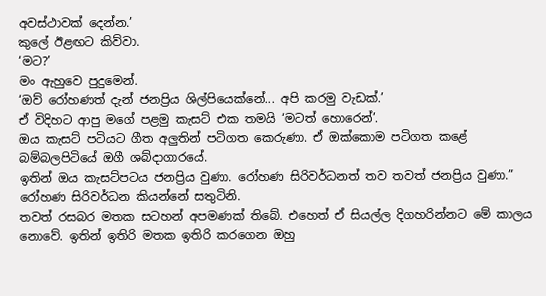අවස්ථාවක් දෙන්න.’
කුලේ ඊළඟට කිව්වා.
‘මට?’
මං ඇහුවෙ පුදුමෙන්.
‘ඔව් රෝහණත් දැන් ජනප්‍රිය ශිල්පියෙක්නේ... අපි කරමු වැඩක්.’
ඒ විදිහට ආපු මගේ පළමු කැසට් එක තමයි ‘මටත් හොරෙන්’.
ඔය කැසට් පටියට ගීත අලුතින් පටිගත කෙරුණා. ඒ ඔක්කොම පටිගත කළේ බම්බලපිටියේ ඔගී ශබ්දාගාරයේ.
ඉතින් ඔය කැසට්පටය ජනප්‍රිය වුණා. රෝහණ සිරිවර්ධනත් තව තවත් ජනප්‍රිය වුණා.”
රෝහණ සිරිවර්ධන කියන්නේ සතුටිනි.
තවත් රසබර මතක සටහන් අපමණක් තිබේ. එහෙත් ඒ සියල්ල දිගහරින්නට මේ කාලය නොවේ. ඉතින් ඉතිරි මතක ඉතිරි කරගෙන ඔහු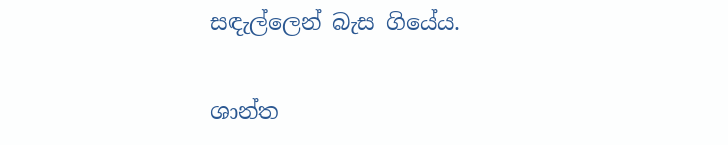සඳැල්ලෙන් බැස ගියේය.

ශාන්ත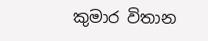කුමාර විතාන